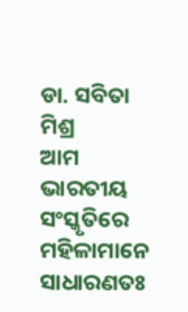ଡା. ସବିତା ମିଶ୍ର
ଆମ ଭାରତୀୟ ସଂସ୍କୃତିରେ ମହିଳାମାନେ ସାଧାରଣତଃ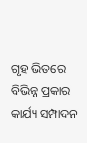ଗୃହ ଭିତରେ ବିଭିନ୍ନ ପ୍ରକାର କାର୍ଯ୍ୟ ସମ୍ପାଦନ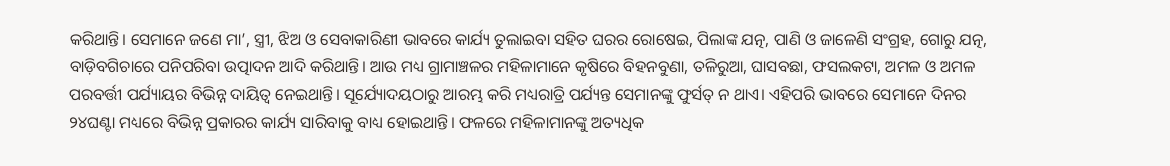କରିଥାନ୍ତି। ସେମାନେ ଜଣେ ମା’, ସ୍ତ୍ରୀ, ଝିଅ ଓ ସେବାକାରିଣୀ ଭାବରେ କାର୍ଯ୍ୟ ତୁଲାଇବା ସହିତ ଘରର ରୋଷେଇ, ପିଲାଙ୍କ ଯତ୍ନ, ପାଣି ଓ ଜାଳେଣି ସଂଗ୍ରହ, ଗୋରୁ ଯତ୍ନ, ବାଡ଼ିବଗିଚାରେ ପନିପରିବା ଉତ୍ପାଦନ ଆଦି କରିଥାନ୍ତି। ଆଉ ମଧ୍ୟ ଗ୍ରାମାଞ୍ଚଳର ମହିଳାମାନେ କୃଷିରେ ବିହନବୁଣା, ତଳିରୁଆ, ଘାସବଛା, ଫସଲକଟା, ଅମଳ ଓ ଅମଳ ପରବର୍ତ୍ତୀ ପର୍ଯ୍ୟାୟର ବିଭିନ୍ନ ଦାୟିତ୍ୱ ନେଇଥାନ୍ତି। ସୂର୍ଯ୍ୟୋଦୟଠାରୁ ଆରମ୍ଭ କରି ମଧ୍ୟରାତ୍ରି ପର୍ଯ୍ୟନ୍ତ ସେମାନଙ୍କୁ ଫୁର୍ସତ୍ ନ ଥାଏ। ଏହିପରି ଭାବରେ ସେମାନେ ଦିନର ୨୪ଘଣ୍ଟା ମଧ୍ୟରେ ବିଭିନ୍ନ ପ୍ରକାରର କାର୍ଯ୍ୟ ସାରିବାକୁ ବାଧ୍ୟ ହୋଇଥାନ୍ତି। ଫଳରେ ମହିଳାମାନଙ୍କୁ ଅତ୍ୟଧିକ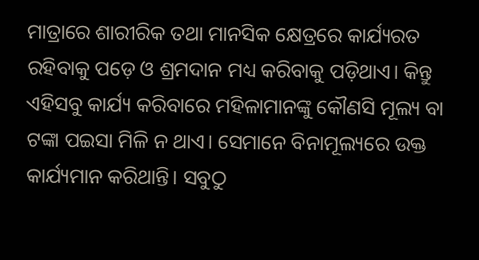ମାତ୍ରାରେ ଶାରୀରିକ ତଥା ମାନସିକ କ୍ଷେତ୍ରରେ କାର୍ଯ୍ୟରତ ରହିବାକୁ ପଡ଼େ ଓ ଶ୍ରମଦାନ ମଧ୍ୟ କରିବାକୁ ପଡ଼ିଥାଏ। କିନ୍ତୁ ଏହିସବୁ କାର୍ଯ୍ୟ କରିବାରେ ମହିଳାମାନଙ୍କୁ କୌଣସି ମୂଲ୍ୟ ବା ଟଙ୍କା ପଇସା ମିଳି ନ ଥାଏ। ସେମାନେ ବିନାମୂଲ୍ୟରେ ଉକ୍ତ କାର୍ଯ୍ୟମାନ କରିଥାନ୍ତି। ସବୁଠୁ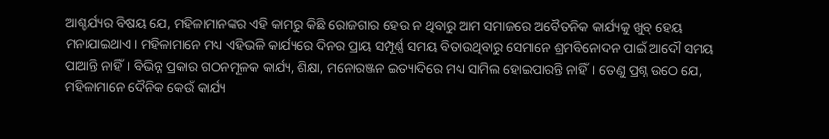ଆଶ୍ଚର୍ଯ୍ୟର ବିଷୟ ଯେ, ମହିଳାମାନଙ୍କର ଏହି କାମରୁ କିଛି ରୋଜଗାର ହେଉ ନ ଥିବାରୁ ଆମ ସମାଜରେ ଅବୈତନିକ କାର୍ଯ୍ୟକୁ ଖୁବ୍ ହେୟ ମନାଯାଇଥାଏ। ମହିଳାମାନେ ମଧ୍ୟ ଏହିଭଳି କାର୍ଯ୍ୟରେ ଦିନର ପ୍ରାୟ ସମ୍ପୂର୍ଣ୍ଣ ସମୟ ବିତାଉଥିବାରୁ ସେମାନେ ଶ୍ରମବିନୋଦନ ପାଇଁ ଆଦୌ ସମୟ ପାଆନ୍ତି ନାହିଁ। ବିଭିନ୍ନ ପ୍ରକାର ଗଠନମୂଳକ କାର୍ଯ୍ୟ, ଶିକ୍ଷା, ମନୋରଞ୍ଜନ ଇତ୍ୟାଦିରେ ମଧ୍ୟ ସାମିଲ ହୋଇପାରନ୍ତି ନାହିଁ। ତେଣୁ ପ୍ରଶ୍ନ ଉଠେ ଯେ, ମହିଳାମାନେ ଦୈନିକ କେଉଁ କାର୍ଯ୍ୟ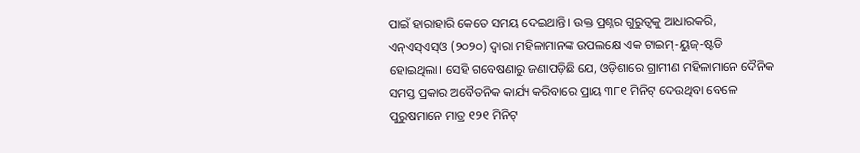ପାଇଁ ହାରାହାରି କେତେ ସମୟ ଦେଇଥାନ୍ତି। ଉକ୍ତ ପ୍ରଶ୍ନର ଗୁରୁତ୍ୱକୁ ଆଧାରକରି, ଏନ୍ଏସ୍ଏସ୍ଓ (୨୦୨୦) ଦ୍ୱାରା ମହିଳାମାନଙ୍କ ଉପଲକ୍ଷେ ଏକ ଟାଇମ୍-ୟୁଜ୍-ଷ୍ଟଡି ହୋଇଥିଲା। ସେହି ଗବେଷଣାରୁ ଜଣାପଡ଼ିଛି ଯେ, ଓଡ଼ିଶାରେ ଗ୍ରାମୀଣ ମହିଳାମାନେ ଦୈନିକ ସମସ୍ତ ପ୍ରକାର ଅବୈତନିକ କାର୍ଯ୍ୟ କରିବାରେ ପ୍ରାୟ ୩୮୧ ମିନିଟ୍ ଦେଉଥିବା ବେଳେ ପୁରୁଷମାନେ ମାତ୍ର ୧୨୧ ମିନିଟ୍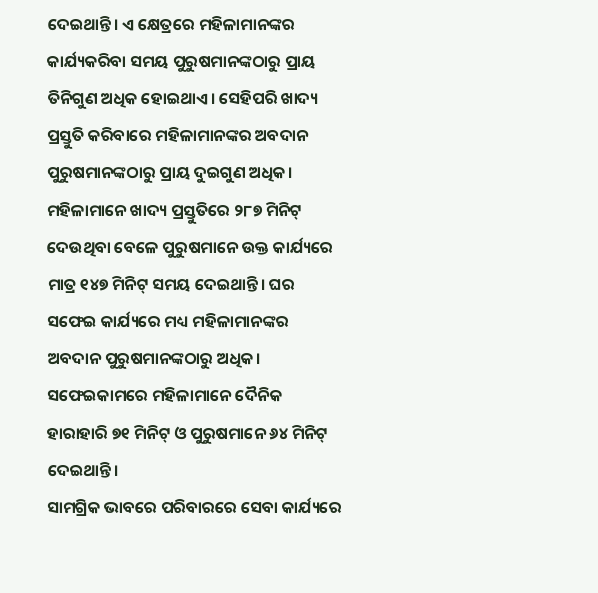ଦେଇଥାନ୍ତି। ଏ କ୍ଷେତ୍ରରେ ମହିଳାମାନଙ୍କର କାର୍ଯ୍ୟକରିବା ସମୟ ପୁରୁଷମାନଙ୍କଠାରୁ ପ୍ରାୟ ତିନିଗୁଣ ଅଧିକ ହୋଇଥାଏ। ସେହିପରି ଖାଦ୍ୟ ପ୍ରସ୍ତୁତି କରିବାରେ ମହିଳାମାନଙ୍କର ଅବଦାନ ପୁରୁଷମାନଙ୍କଠାରୁ ପ୍ରାୟ ଦୁଇଗୁଣ ଅଧିକ।
ମହିଳାମାନେ ଖାଦ୍ୟ ପ୍ରସ୍ତୁତିରେ ୨୮୭ ମିନିଟ୍ ଦେଉଥିବା ବେଳେ ପୁରୁଷମାନେ ଉକ୍ତ କାର୍ଯ୍ୟରେ ମାତ୍ର ୧୪୭ ମିନିଟ୍ ସମୟ ଦେଇଥାନ୍ତି। ଘର ସଫେଇ କାର୍ଯ୍ୟରେ ମଧ୍ୟ ମହିଳାମାନଙ୍କର ଅବଦାନ ପୁରୁଷମାନଙ୍କଠାରୁ ଅଧିକ। ସଫେଇକାମରେ ମହିଳାମାନେ ଦୈନିକ ହାରାହାରି ୭୧ ମିନିଟ୍ ଓ ପୁରୁଷମାନେ ୬୪ ମିନିଟ୍ ଦେଇଥାନ୍ତି।
ସାମଗ୍ରିକ ଭାବରେ ପରିବାରରେ ସେବା କାର୍ଯ୍ୟରେ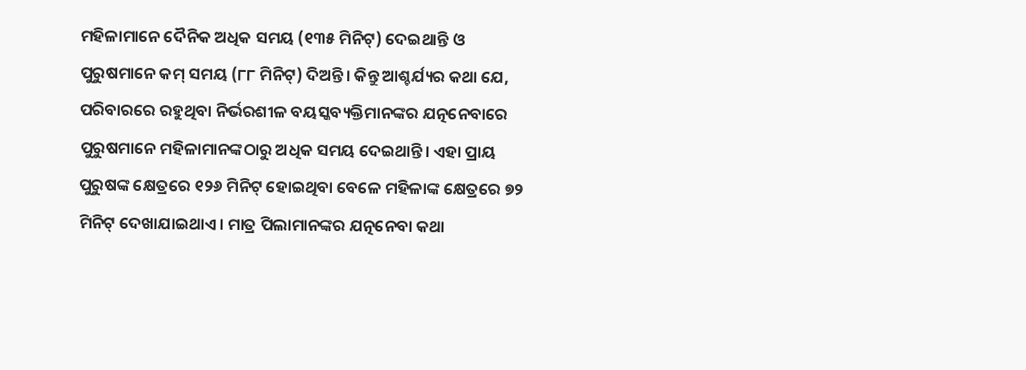ମହିଳାମାନେ ଦୈନିକ ଅଧିକ ସମୟ (୧୩୫ ମିନିଟ୍) ଦେଇଥାନ୍ତି ଓ ପୁରୁଷମାନେ କମ୍ ସମୟ (୮୮ ମିନିଟ୍) ଦିଅନ୍ତି। କିନ୍ତୁ ଆଶ୍ଚର୍ଯ୍ୟର କଥା ଯେ, ପରିବାରରେ ରହୁଥିବା ନିର୍ଭରଶୀଳ ବୟସ୍କବ୍ୟକ୍ତିମାନଙ୍କର ଯତ୍ନନେବାରେ ପୁରୁଷମାନେ ମହିଳାମାନଙ୍କଠାରୁ ଅଧିକ ସମୟ ଦେଇଥାନ୍ତି। ଏହା ପ୍ରାୟ ପୁରୁଷଙ୍କ କ୍ଷେତ୍ରରେ ୧୨୬ ମିନିଟ୍ ହୋଇଥିବା ବେଳେ ମହିଳାଙ୍କ କ୍ଷେତ୍ରରେ ୭୨ ମିନିଟ୍ ଦେଖାଯାଇଥାଏ। ମାତ୍ର ପିଲାମାନଙ୍କର ଯତ୍ନନେବା କଥା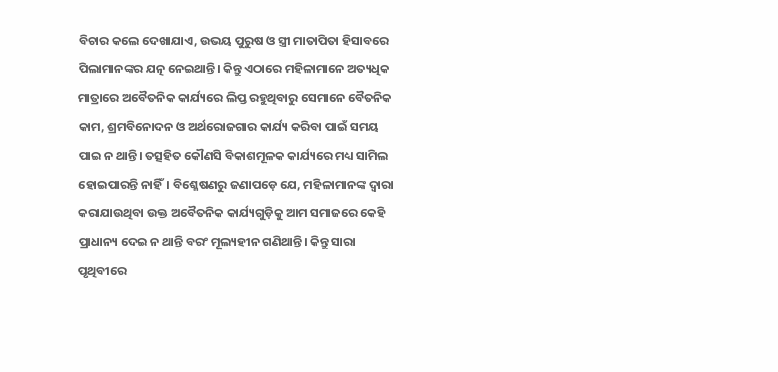ବିଚାର କଲେ ଦେଖାଯାଏ, ଉଭୟ ପୁରୁଷ ଓ ସ୍ତ୍ରୀ ମାତାପିତା ହିସାବରେ ପିଲାମାନଙ୍କର ଯତ୍ନ ନେଇଥାନ୍ତି। କିନ୍ତୁ ଏଠାରେ ମହିଳାମାନେ ଅତ୍ୟଧିକ ମାତ୍ରାରେ ଅବୈତନିକ କାର୍ଯ୍ୟରେ ଲିପ୍ତ ରହୁଥିବାରୁ ସେମାନେ ବୈତନିକ କାମ, ଶ୍ରମବିନୋଦନ ଓ ଅର୍ଥରୋଜଗାର କାର୍ଯ୍ୟ କରିବା ପାଇଁ ସମୟ ପାଇ ନ ଥାନ୍ତି। ତତ୍ସହିତ କୌଣସି ବିକାଶମୂଳକ କାର୍ଯ୍ୟରେ ମଧ୍ୟ ସାମିଲ ହୋଇପାରନ୍ତି ନାହିଁ। ବିଶ୍ଳେଷଣରୁ ଜଣାପଡ଼େ ଯେ, ମହିଳାମାନଙ୍କ ଦ୍ୱାରା କରାଯାଉଥିବା ଉକ୍ତ ଅବୈତନିକ କାର୍ଯ୍ୟଗୁଡ଼ିକୁ ଆମ ସମାଜରେ କେହି ପ୍ରାଧାନ୍ୟ ଦେଇ ନ ଥାନ୍ତି ବରଂ ମୂଲ୍ୟହୀନ ଗଣିଥାନ୍ତି। କିନ୍ତୁ ସାରା ପୃଥିବୀରେ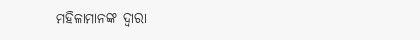ମହିଳାମାନଙ୍କ ଦ୍ୱାରା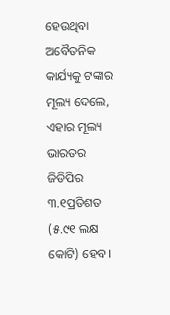ହେଉଥିବା ଅବୈତନିକ କାର୍ଯ୍ୟକୁ ଟଙ୍କାର ମୂଲ୍ୟ ଦେଲେ, ଏହାର ମୂଲ୍ୟ ଭାରତର ଜିଡିପିର ୩.୧ପ୍ରତିଶତ (୫.୯୧ ଲକ୍ଷ କୋଟି) ହେବ।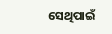ସେଥିପାଇଁ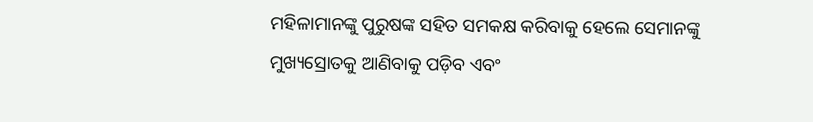ମହିଳାମାନଙ୍କୁ ପୁରୁଷଙ୍କ ସହିତ ସମକକ୍ଷ କରିବାକୁ ହେଲେ ସେମାନଙ୍କୁ ମୁଖ୍ୟସ୍ରୋତକୁ ଆଣିବାକୁ ପଡ଼ିବ ଏବଂ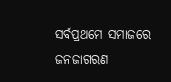ସର୍ବପ୍ରଥମେ ସମାଜରେ ଜନଜାଗରଣ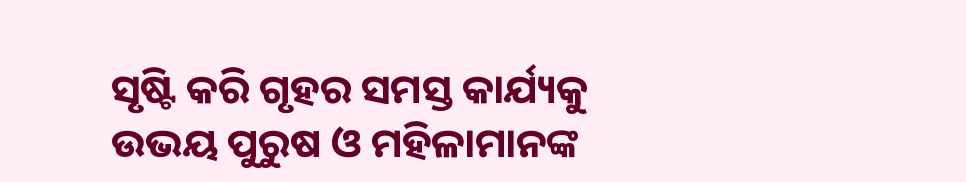ସୃଷ୍ଟି କରି ଗୃହର ସମସ୍ତ କାର୍ଯ୍ୟକୁ ଉଭୟ ପୁରୁଷ ଓ ମହିଳାମାନଙ୍କ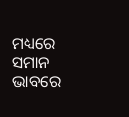ମଧ୍ୟରେ ସମାନ ଭାବରେ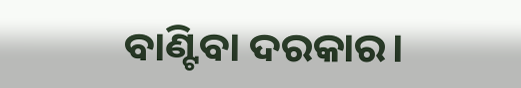ବାଣ୍ଟିବା ଦରକାର।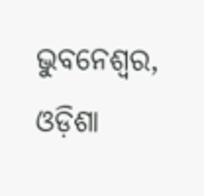ଭୁବନେଶ୍ୱର, ଓଡ଼ିଶା